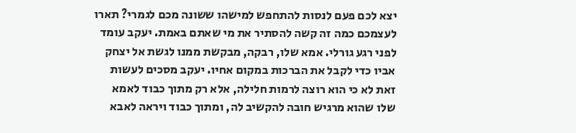יצא לכם פעם לנסות להתחפש למישהו ששונה מכם לגמרי? תארו לעצמכם כמה זה קשה להסתיר את מי שאתם באמת. יעקב עומד לפני רגע גורלי. אמא שלו, רבקה, מבקשת ממנו לגשת אל יצחק אביו כדי לקבל את הברכות במקום אחיו. יעקב מסכים לעשות זאת לא כי הוא רוצה לרמות חלילה, אלא רק מתוך כבוד לאמא שלו שהוא מרגיש חובה להקשיב לה, ומתוך כבוד ויראה לאבא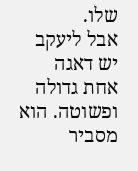שלו.
אבל ליעקב יש דאגה אחת גדולה ופשוטה. הוא מסביר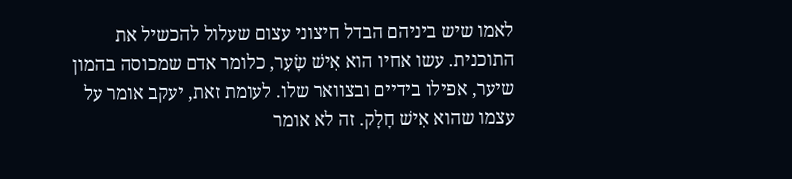לאמו שיש ביניהם הבדל חיצוני עצום שעלול להכשיל את התוכנית. עשו אחיו הוא אִישׁ שָׂעִר, כלומר אדם שמכוסה בהמון שיער, אפילו בידיים ובצוואר שלו. לעומת זאת, יעקב אומר על עצמו שהוא אִישׁ חָלָק. זה לא אומר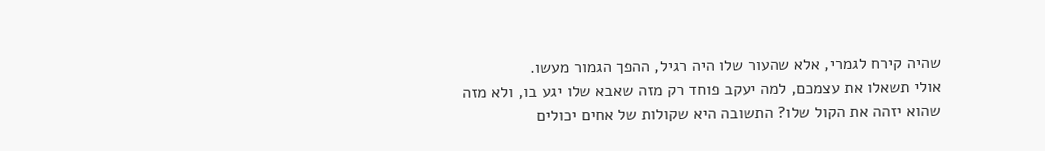שהיה קירח לגמרי, אלא שהעור שלו היה רגיל, ההפך הגמור מעשו.
אולי תשאלו את עצמכם, למה יעקב פוחד רק מזה שאבא שלו יגע בו, ולא מזה שהוא יזהה את הקול שלו? התשובה היא שקולות של אחים יכולים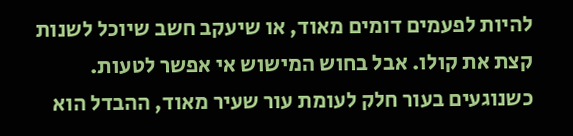להיות לפעמים דומים מאוד, או שיעקב חשב שיוכל לשנות קצת את קולו. אבל בחוש המישוש אי אפשר לטעות. כשנוגעים בעור חלק לעומת עור שעיר מאוד, ההבדל הוא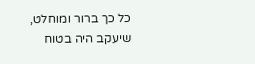כל כך ברור ומוחלט, שיעקב היה בטוח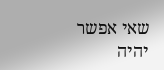שאי אפשר יהיה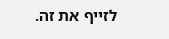לזייף את זה.